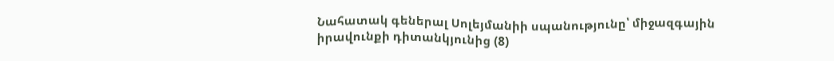Նահատակ գեներալ Սոլեյմանիի սպանությունը՝ միջազգային իրավունքի դիտանկյունից (8)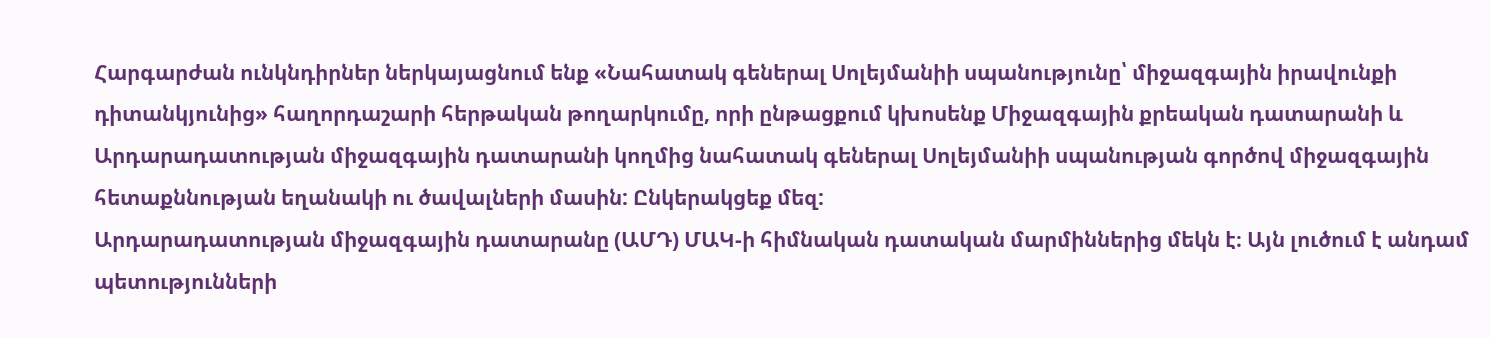Հարգարժան ունկնդիրներ ներկայացնում ենք «Նահատակ գեներալ Սոլեյմանիի սպանությունը՝ միջազգային իրավունքի դիտանկյունից» հաղորդաշարի հերթական թողարկումը, որի ընթացքում կխոսենք Միջազգային քրեական դատարանի և Արդարադատության միջազգային դատարանի կողմից նահատակ գեներալ Սոլեյմանիի սպանության գործով միջազգային հետաքննության եղանակի ու ծավալների մասին: Ընկերակցեք մեզ:
Արդարադատության միջազգային դատարանը (ԱՄԴ) ՄԱԿ-ի հիմնական դատական մարմիններից մեկն է։ Այն լուծում է անդամ պետությունների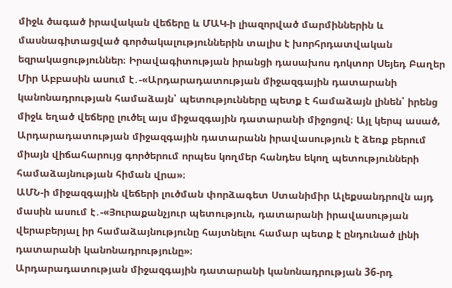միջև ծագած իրավական վեճերը և ՄԱԿ-ի լիազորված մարմիններին և մասնագիտացված գործակալություններին տալիս է խորհրդատվական եզրակացություններ։ Իրավագիտության իրանցի դասախոս դոկտոր Սեյեդ Բաղեր Միր Աբբասին ասում է․-«Արդարադատության միջազգային դատարանի կանոնադրության համաձայն՝ պետությունները պետք է համաձայն լինեն՝ իրենց միջև եղած վեճերը լուծել այս միջազգային դատարանի միջոցով։ Այլ կերպ ասած, Արդարադատության միջազգային դատարանն իրավասություն է ձեռք բերում միայն վիճահարույց գործերում որպես կողմեր հանդես եկող պետությունների համաձայնության հիման վրա»։
ԱՄՆ-ի միջազգային վեճերի լուծման փորձագետ Ստանիմիր Ալեքսանդրովն այդ մասին ասում է․-«Յուրաքանչյուր պետություն, դատարանի իրավասության վերաբերյալ իր համաձայնությունը հայտնելու համար պետք է ընդունած լինի դատարանի կանոնադրությունը»։
Արդարադատության միջազգային դատարանի կանոնադրության 36-րդ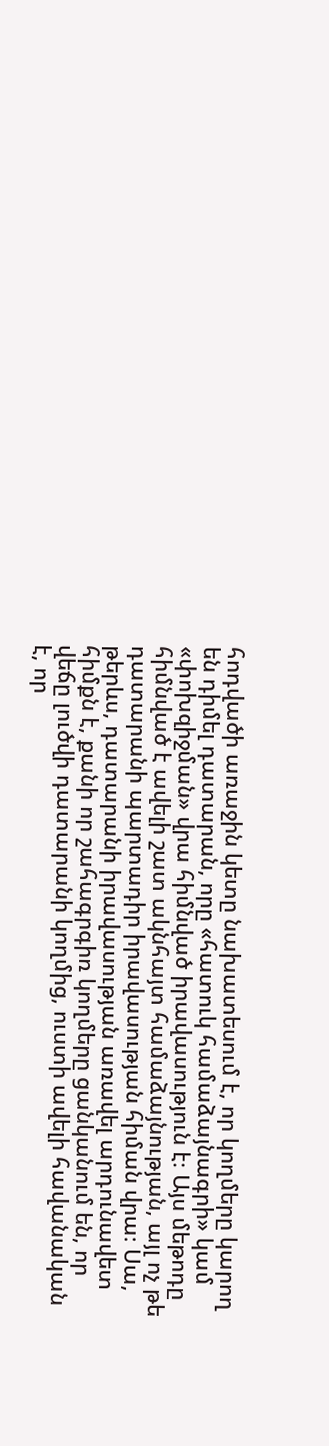հոդվածի առաջին կետը նախատեսում է, որ կողմերը կարող են դիմել դատարան, որը «հատուկ համաձայնագրի» կամ «փոխզիջման» վրա հիմնված իրավասություն է։ Այս մեթոդը հիմնված է ավելի շատ ակնհայտ համաձայնության, այլ ոչ թե դատարանի պարտադիր իրավասության հիման վրա։ Սա, թերևս, դատարանի իրավասության առավել արդունավետ հիմքն է, քանի որ շահագրգիռ կողմերը ցանկանում են, որ վեճը լուծվի դատարանի կողմից, ուստի ավելի հավանական է, որ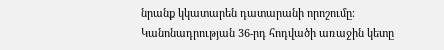նրանք կկատարեն դատարանի որոշումը։ Կանոնադրության 36-րդ հոդվածի առաջին կետը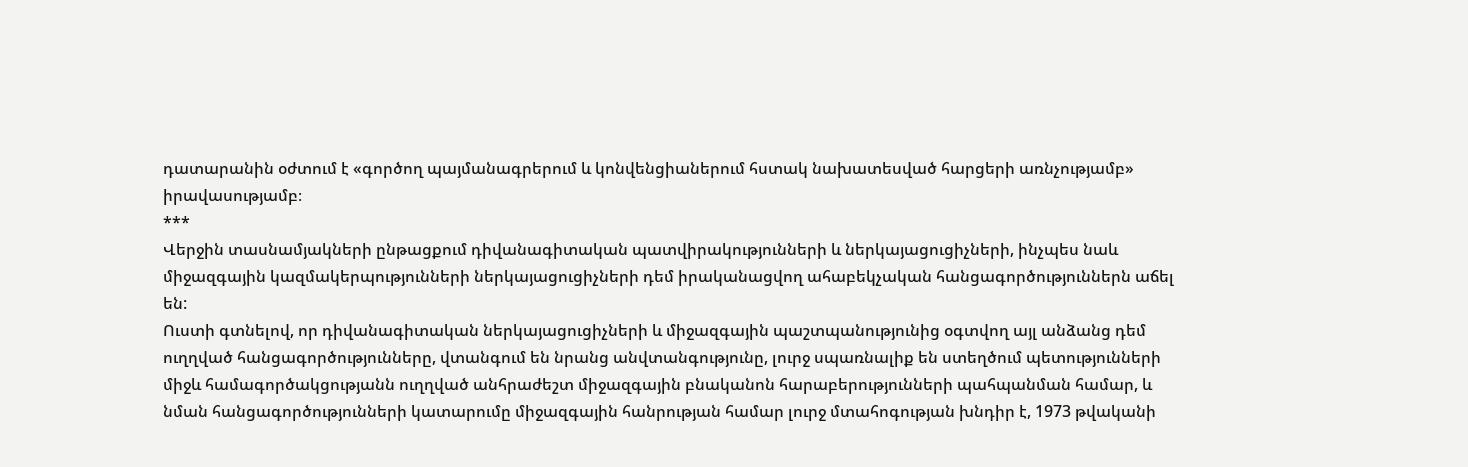դատարանին օժտում է «գործող պայմանագրերում և կոնվենցիաներում հստակ նախատեսված հարցերի առնչությամբ» իրավասությամբ։
***
Վերջին տասնամյակների ընթացքում դիվանագիտական պատվիրակությունների և ներկայացուցիչների, ինչպես նաև միջազգային կազմակերպությունների ներկայացուցիչների դեմ իրականացվող ահաբեկչական հանցագործություններն աճել են:
Ուստի գտնելով, որ դիվանագիտական ներկայացուցիչների և միջազգային պաշտպանությունից օգտվող այլ անձանց դեմ ուղղված հանցագործությունները, վտանգում են նրանց անվտանգությունը, լուրջ սպառնալիք են ստեղծում պետությունների միջև համագործակցությանն ուղղված անհրաժեշտ միջազգային բնականոն հարաբերությունների պահպանման համար, և նման հանցագործությունների կատարումը միջազգային հանրության համար լուրջ մտահոգության խնդիր է, 1973 թվականի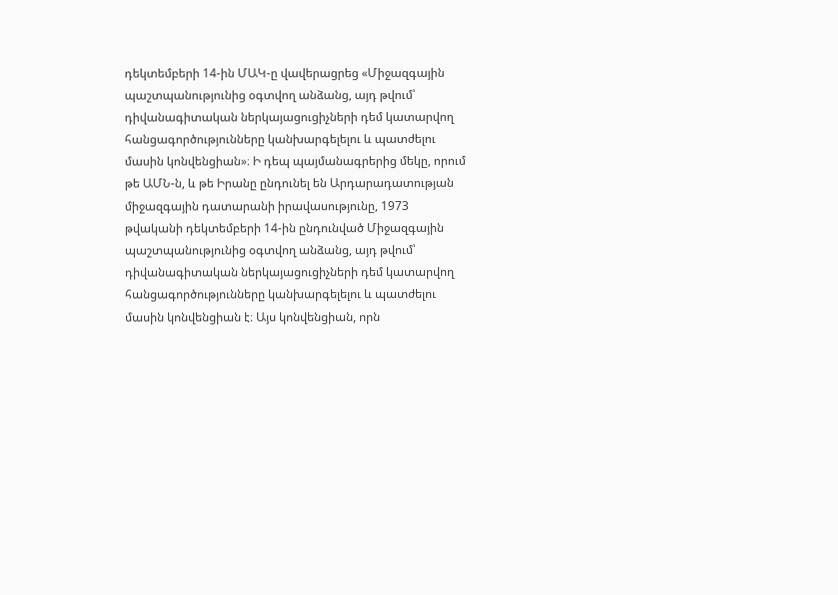դեկտեմբերի 14-ին ՄԱԿ-ը վավերացրեց «Միջազգային պաշտպանությունից օգտվող անձանց, այդ թվում՝ դիվանագիտական ներկայացուցիչների դեմ կատարվող հանցագործությունները կանխարգելելու և պատժելու մասին կոնվենցիան»։ Ի դեպ պայմանագրերից մեկը, որում թե ԱՄՆ-ն, և թե Իրանը ընդունել են Արդարադատության միջազգային դատարանի իրավասությունը, 1973 թվականի դեկտեմբերի 14-ին ընդունված Միջազգային պաշտպանությունից օգտվող անձանց, այդ թվում՝ դիվանագիտական ներկայացուցիչների դեմ կատարվող հանցագործությունները կանխարգելելու և պատժելու մասին կոնվենցիան է։ Այս կոնվենցիան, որն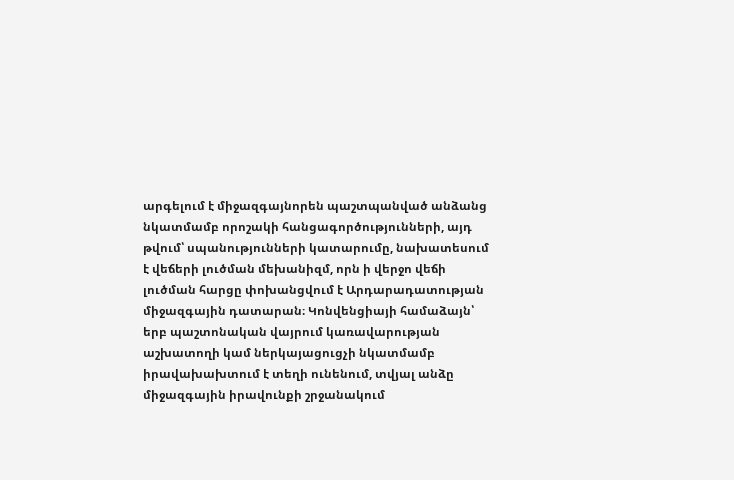արգելում է միջազգայնորեն պաշտպանված անձանց նկատմամբ որոշակի հանցագործությունների, այդ թվում՝ սպանությունների կատարումը, նախատեսում է վեճերի լուծման մեխանիզմ, որն ի վերջո վեճի լուծման հարցը փոխանցվում է Արդարադատության միջազգային դատարան։ Կոնվենցիայի համաձայն՝ երբ պաշտոնական վայրում կառավարության աշխատողի կամ ներկայացուցչի նկատմամբ իրավախախտում է տեղի ունենում, տվյալ անձը միջազգային իրավունքի շրջանակում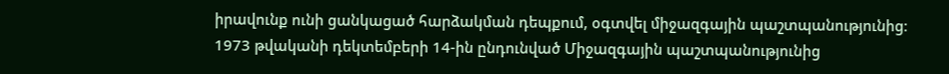իրավունք ունի ցանկացած հարձակման դեպքում, օգտվել միջազգային պաշտպանությունից։
1973 թվականի դեկտեմբերի 14-ին ընդունված Միջազգային պաշտպանությունից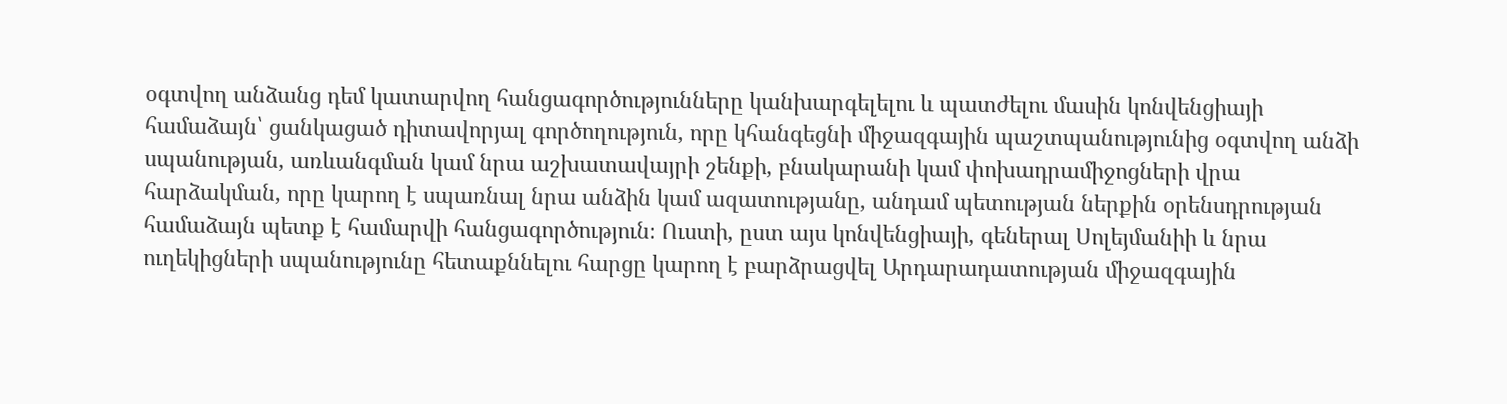օգտվող անձանց դեմ կատարվող հանցագործությունները կանխարգելելու և պատժելու մասին կոնվենցիայի համաձայն՝ ցանկացած դիտավորյալ գործողություն, որը կհանգեցնի միջազգային պաշտպանությունից օգտվող անձի սպանության, առևանգման կամ նրա աշխատավայրի շենքի, բնակարանի կամ փոխադրամիջոցների վրա հարձակման, որը կարող է սպառնալ նրա անձին կամ ազատությանը, անդամ պետության ներքին օրենսդրության համաձայն պետք է համարվի հանցագործություն։ Ուստի, ըստ այս կոնվենցիայի, գեներալ Սոլեյմանիի և նրա ուղեկիցների սպանությունը հետաքննելու հարցը կարող է բարձրացվել Արդարադատության միջազգային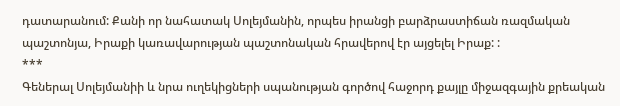դատարանում: Քանի որ նահատակ Սոլեյմանին, որպես իրանցի բարձրաստիճան ռազմական պաշտոնյա, Իրաքի կառավարության պաշտոնական հրավերով էր այցելել Իրաք: :
***
Գեներալ Սոլեյմանիի և նրա ուղեկիցների սպանության գործով հաջորդ քայլը միջազգային քրեական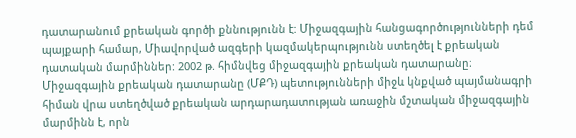դատարանում քրեական գործի քննությունն է: Միջազգային հանցագործությունների դեմ պայքարի համար, Միավորված ազգերի կազմակերպությունն ստեղծել է քրեական դատական մարմիններ: 2002 թ. հիմնվեց միջազգային քրեական դատարանը։ Միջազգային քրեական դատարանը (ՄՔԴ) պետությունների միջև կնքված պայմանագրի հիման վրա ստեղծված քրեական արդարադատության առաջին մշտական միջազգային մարմինն է, որն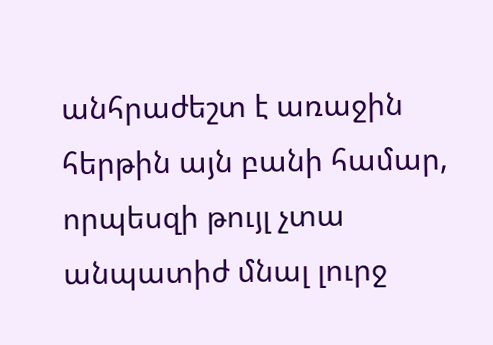անհրաժեշտ է առաջին հերթին այն բանի համար, որպեսզի թույլ չտա անպատիժ մնալ լուրջ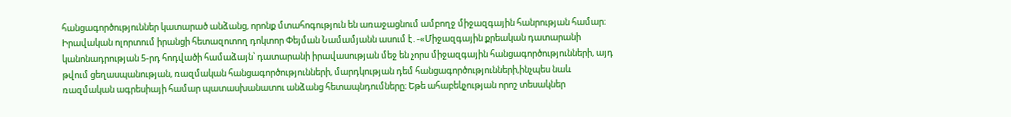հանցագործություններ կատարած անձանց, որոնք մտահոգություն են առաջացնում ամբողջ միջազգային հանրության համար։ Իրավական ոլորտում իրանցի հետազոտող դոկտոր Փեյման Նամամյանն ասում է․-«Միջազգային քրեական դատարանի կանոնադրության 5-րդ հոդվածի համաձայն՝ դատարանի իրավասության մեջ են չորս միջազգային հանցագործությունների, այդ թվում ցեղասպանության, ռազմական հանցագործությունների, մարդկության դեմ հանցագործությունների,ինչպես նաև ռազմական ագրեսիայի համար պատասխանատու անձանց հետապնդումները։ Եթե ահաբեկչության որոշ տեսակներ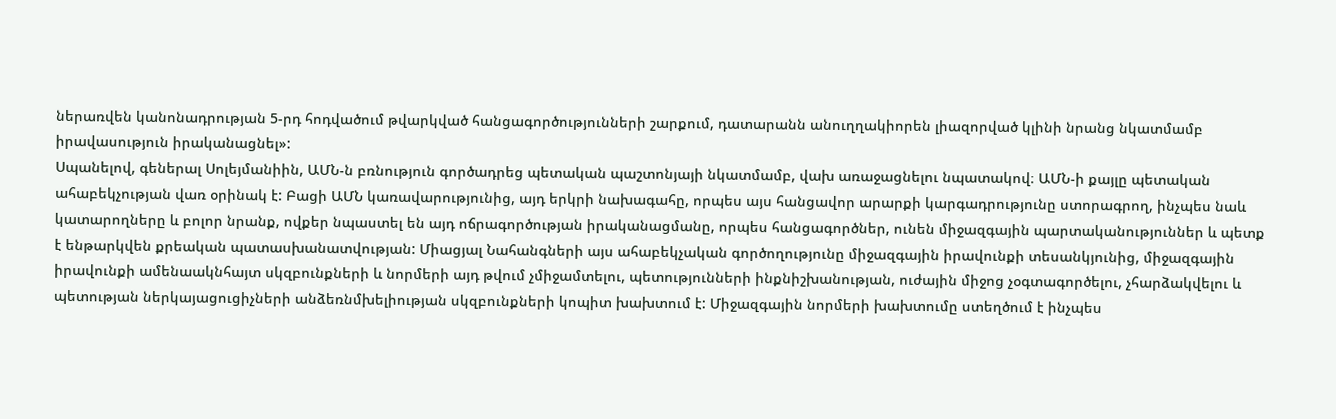ներառվեն կանոնադրության 5-րդ հոդվածում թվարկված հանցագործությունների շարքում, դատարանն անուղղակիորեն լիազորված կլինի նրանց նկատմամբ իրավասություն իրականացնել»:
Սպանելով, գեներալ Սոլեյմանիին, ԱՄՆ-ն բռնություն գործադրեց պետական պաշտոնյայի նկատմամբ, վախ առաջացնելու նպատակով։ ԱՄՆ-ի քայլը պետական ահաբեկչության վառ օրինակ է: Բացի ԱՄՆ կառավարությունից, այդ երկրի նախագահը, որպես այս հանցավոր արարքի կարգադրությունը ստորագրող, ինչպես նաև կատարողները և բոլոր նրանք, ովքեր նպաստել են այդ ոճրագործության իրականացմանը, որպես հանցագործներ, ունեն միջազգային պարտականություններ և պետք է ենթարկվեն քրեական պատասխանատվության: Միացյալ Նահանգների այս ահաբեկչական գործողությունը միջազգային իրավունքի տեսանկյունից, միջազգային իրավունքի ամենաակնհայտ սկզբունքների և նորմերի այդ թվում չմիջամտելու, պետությունների ինքնիշխանության, ուժային միջոց չօգտագործելու, չհարձակվելու և պետության ներկայացուցիչների անձեռնմխելիության սկզբունքների կոպիտ խախտում է: Միջազգային նորմերի խախտումը ստեղծում է ինչպես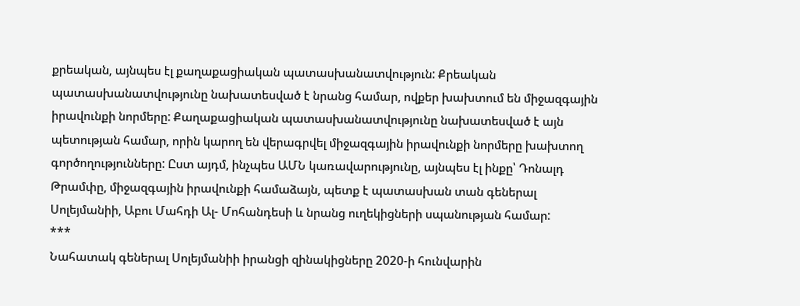քրեական, այնպես էլ քաղաքացիական պատասխանատվություն: Քրեական պատասխանատվությունը նախատեսված է նրանց համար, ովքեր խախտում են միջազգային իրավունքի նորմերը: Քաղաքացիական պատասխանատվությունը նախատեսված է այն պետության համար, որին կարող են վերագրվել միջազգային իրավունքի նորմերը խախտող գործողությունները: Ըստ այդմ, ինչպես ԱՄՆ կառավարությունը, այնպես էլ ինքը՝ Դոնալդ Թրամփը, միջազգային իրավունքի համաձայն, պետք է պատասխան տան գեներալ Սոլեյմանիի, Աբու Մահդի Ալ- Մոհանդեսի և նրանց ուղեկիցների սպանության համար:
***
Նահատակ գեներալ Սոլեյմանիի իրանցի զինակիցները 2020-ի հունվարին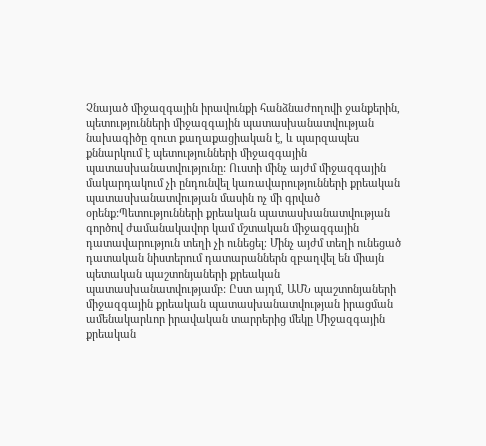Չնայած միջազգային իրավունքի հանձնաժողովի ջանքերին, պետությունների միջազգային պատասխանատվության նախագիծը զուտ քաղաքացիական է, և պարզապես քննարկում է պետությունների միջազգային պատասխանատվությունը: Ուստի մինչ այժմ միջազգային մակարդակում չի ընդունվել կառավարությունների քրեական պատասխանատվության մասին ոչ մի գրված օրենք:Պետությունների քրեական պատասխանատվության գործով ժամանակավոր կամ մշտական միջազգային դատավարություն տեղի չի ունեցել։ Մինչ այժմ տեղի ունեցած դատական նիստերում դատարաններն զբաղվել են միայն պետական պաշտոնյաների քրեական պատասխանատվությամբ: Ըստ այդմ, ԱՄՆ պաշտոնյաների միջազգային քրեական պատասխանատվության իրացման ամենակարևոր իրավական տարրերից մեկը Միջազգային քրեական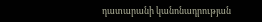դատարանի կանոնադրության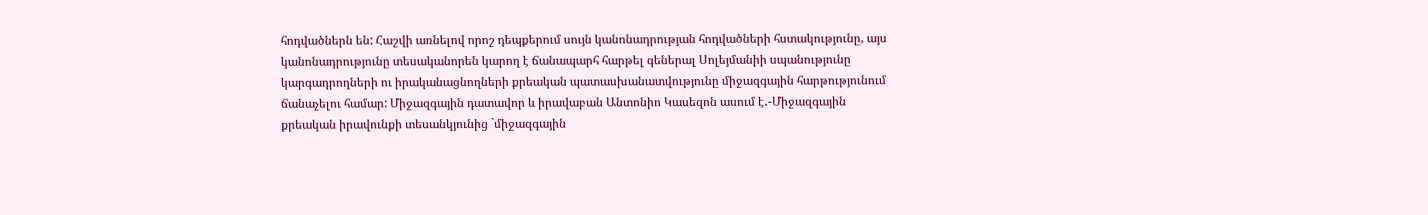հոդվածներն են: Հաշվի առնելով որոշ դեպքերում սույն կանոնադրության հոդվածների հստակությունը, այս կանոնադրությունը տեսականորեն կարող է ճանապարհ հարթել գեներալ Սոլեյմանիի սպանությունը կարգադրողների ու իրականացնողների քրեական պատասխանատվությունը միջազգային հարթությունում ճանաչելու համար: Միջազգային դատավոր և իրավաբան Անտոնիո Կասեզոն ասում է․-Միջազգային քրեական իրավունքի տեսանկյունից `միջազգային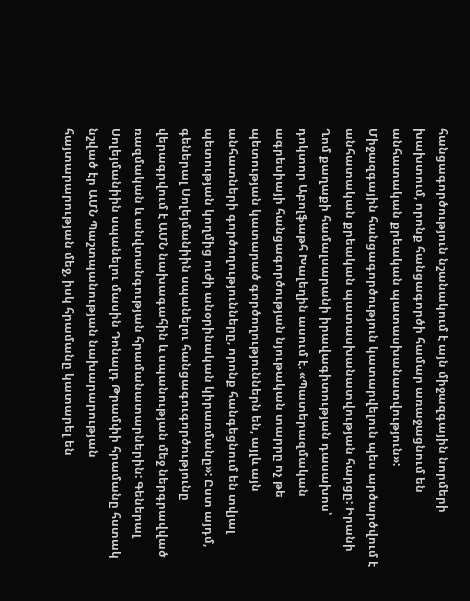հանցագործություն նշանակում է այն միջազգային նորմերի խախտում, որոնք հանցագործի համար առաջացնում են անհատական քրեական պատասխանատվություն»:
Միջազգային հանցագործություն կատարվելուն պես արծարծվում է անհատական քրեական պատասխանատվության հարցը: Իրանի Ղոմ քաղաքի համալսարանի իրավագիտության դասախոս՝ դոկտոր Աբոլֆաթհ Խալեղին ասում է. «Պատերազմական ագրեսիայի հանցագործության նյութական տարրը ոչ թե պետության կատարած գործողություններն են, այլև այն անհատների գործողությունները, որոնք հանգեցնում են տվյալ պետության կողմից ուժի անօրինական կիրառմանը»: Ըստ այդմ, գեներալ Սոլեյմանիին սպանելու հանցագուգործությունը վերագրվում է ԱՄՆ նախագահին և սպանության մեջ ներգրավված ռազմական և անվտանգության հրամանատարներին: Գեներալ Սոլեյմանիին սպանելու մասին Դոնալդ Թրամփի հրամանը հստակ նշված էր ԱՄՆ Պաշտպանության նախարարության հայտարարության մեջ, իսկ հրամանը կատարել են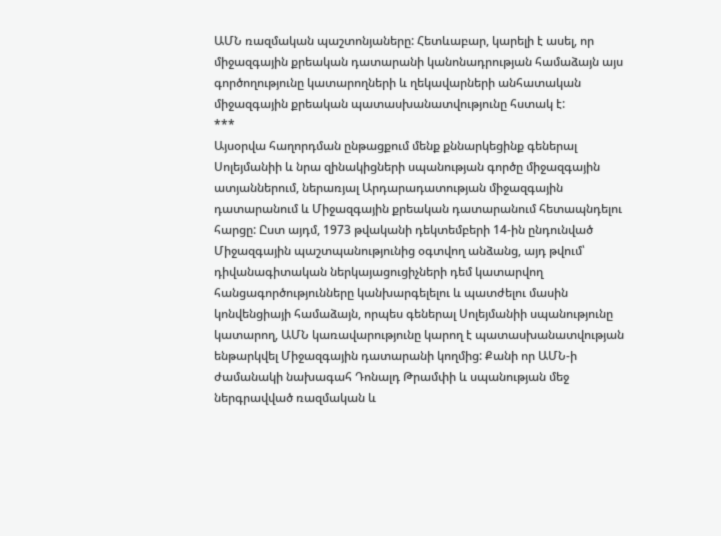ԱՄՆ ռազմական պաշտոնյաները: Հետևաբար, կարելի է ասել, որ միջազգային քրեական դատարանի կանոնադրության համաձայն այս գործողությունը կատարողների և ղեկավարների անհատական միջազգային քրեական պատասխանատվությունը հստակ է:
***
Այսօրվա հաղորդման ընթացքում մենք քննարկեցինք գեներալ Սոլեյմանիի և նրա զինակիցների սպանության գործը միջազգային ատյաններում, ներառյալ Արդարադատության միջազգային դատարանում և Միջազգային քրեական դատարանում հետապնդելու հարցը: Ըստ այդմ, 1973 թվականի դեկտեմբերի 14-ին ընդունված Միջազգային պաշտպանությունից օգտվող անձանց, այդ թվում՝ դիվանագիտական ներկայացուցիչների դեմ կատարվող հանցագործությունները կանխարգելելու և պատժելու մասին կոնվենցիայի համաձայն, որպես գեներալ Սոլեյմանիի սպանությունը կատարող, ԱՄՆ կառավարությունը կարող է պատասխանատվության ենթարկվել Միջազգային դատարանի կողմից: Քանի որ ԱՄՆ-ի ժամանակի նախագահ Դոնալդ Թրամփի և սպանության մեջ ներգրավված ռազմական և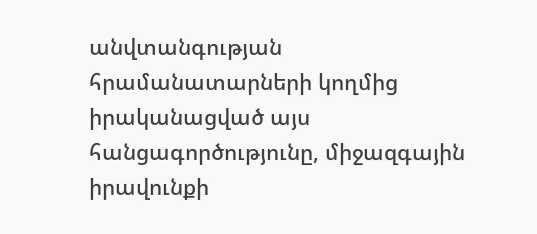անվտանգության հրամանատարների կողմից իրականացված այս հանցագործությունը, միջազգային իրավունքի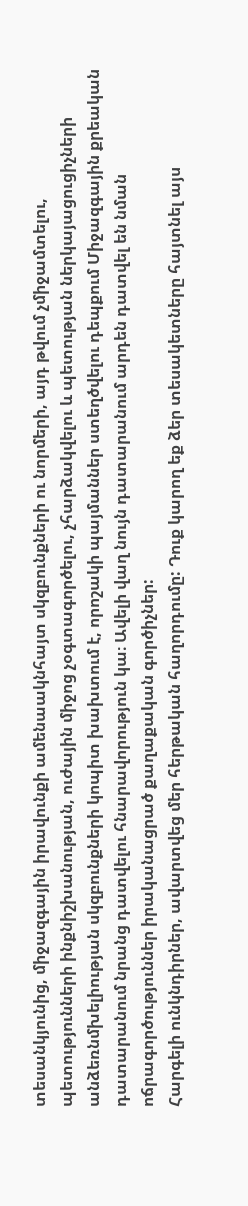տեսանկյունից, միջազգային իրավունքի ամենաակնհայտ սկզբունքների ու նորմերի, այդ թվում չմիջամտելու, պետությունների ինքնիշխանության, ուժային միջոց չօգտագործելու, չհարձակվելու և պետության ներկայացուցիչների անձեռնմխելիության սկզբունքների կոպիտ խախտում է, որոշակի պայմաններ ստեղծվելու դեպքում Միջազգային քրեական դատարանում նրանց դատվելու հնարավորություն կա։ Ավելի վաղ նույն դատարանում արդեն դատվել են նման ոճրագործություններ իրականացրած քաղաքական գործիչներ:
Հարգելի ունկնդիրներ, ավարտվեց մեր հերթական հաղորդումը: Դուք կարող եք ձեր տեսակետները հայտնել այս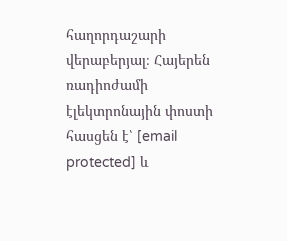հաղորդաշարի վերաբերյալ։ Հայերեն ռադիոժամի էլեկտրոնային փոստի հասցեն է՝ [email protected] և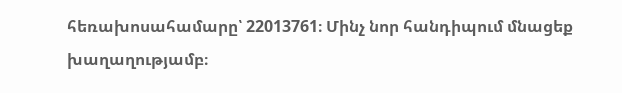հեռախոսահամարը՝ 22013761։ Մինչ նոր հանդիպում մնացեք խաղաղությամբ։